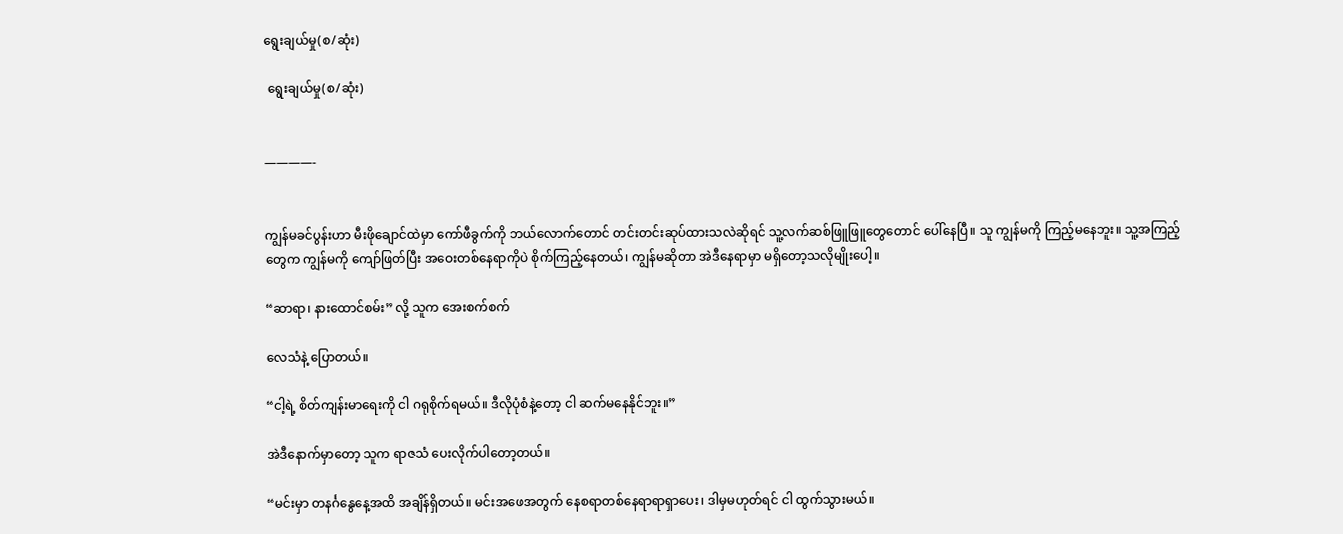ရွေးချယ်မှု(စ/ဆုံး)

 ရွေးချယ်မှု(စ/ဆုံး)


————-


ကျွန်မခင်ပွန်းဟာ မီးဖိုချောင်ထဲမှာ ကော်ဖီခွက်ကို ဘယ်လောက်တောင် တင်းတင်းဆုပ်ထားသလဲဆိုရင် သူ့လက်ဆစ်ဖြူဖြူတွေတောင် ပေါ်နေပြီ။ သူ ကျွန်မကို ကြည့်မနေဘူး။ သူ့အကြည့်တွေက ကျွန်မကို ကျော်ဖြတ်ပြီး အဝေးတစ်နေရာကိုပဲ စိုက်ကြည့်နေတယ်၊ ကျွန်မဆိုတာ အဲဒီနေရာမှာ မရှိတော့သလိုမျိုးပေါ့။

“ဆာရာ၊ နားထောင်စမ်း” လို့ သူက အေးစက်စက်

လေသံနဲ့ ပြောတယ်။

“ငါ့ရဲ့ စိတ်ကျန်းမာရေးကို ငါ ဂရုစိုက်ရမယ်။ ဒီလိုပုံစံနဲ့တော့ ငါ ဆက်မနေနိုင်ဘူး။”

အဲဒီနောက်မှာတော့ သူက ရာဇသံ ပေးလိုက်ပါတော့တယ်။

“မင်းမှာ တနင်္ဂနွေနေ့အထိ အချိန်ရှိတယ်။ မင်းအဖေအတွက် နေစရာတစ်နေရာရာရှာပေး၊ ဒါမှမဟုတ်ရင် ငါ ထွက်သွားမယ်။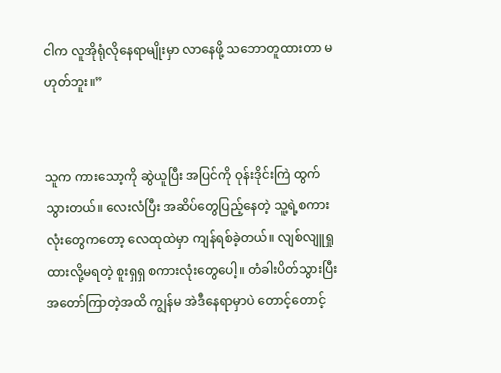ငါက လူအိုရုံလိုနေရာမျိုးမှာ လာနေဖို့ သဘောတူထားတာ မဟုတ်ဘူး။”


သူက ကားသော့ကို ဆွဲယူပြီး အပြင်ကို ဝုန်းဒိုင်းကြဲ ထွက်သွားတယ်။ လေးလံပြီး အဆိပ်တွေပြည့်နေတဲ့ သူ့ရဲ့စကားလုံးတွေကတော့ လေထုထဲမှာ ကျန်ရစ်ခဲ့တယ်။ လျစ်လျူရှုထားလို့မရတဲ့ စူးရှရှ စကားလုံးတွေပေါ့။ တံခါးပိတ်သွားပြီး အတော်ကြာတဲ့အထိ ကျွန်မ အဲဒီနေရာမှာပဲ တောင့်တောင့်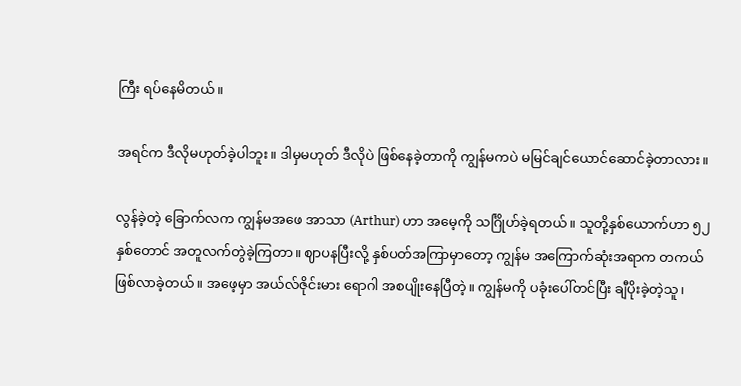ကြီး ရပ်နေမိတယ်။

အရင်က ဒီလိုမဟုတ်ခဲ့ပါဘူး။ ဒါမှမဟုတ် ဒီလိုပဲ ဖြစ်နေခဲ့တာကို ကျွန်မကပဲ မမြင်ချင်ယောင်ဆောင်ခဲ့တာလား။

လွန်ခဲ့တဲ့ ခြောက်လက ကျွန်မအဖေ အာသာ (Arthur) ဟာ အမေ့ကို သင်္ဂြိုဟ်ခဲ့ရတယ်။ သူတို့နှစ်ယောက်ဟာ ၅၂ နှစ်တောင် အတူလက်တွဲခဲ့ကြတာ။ ဈာပနပြီးလို့ နှစ်ပတ်အကြာမှာတော့ ကျွန်မ အကြောက်ဆုံးအရာက တကယ်ဖြစ်လာခဲ့တယ်။ အဖေ့မှာ အယ်လ်ဇိုင်းမား ရောဂါ အစပျိုးနေပြီတဲ့။ ကျွန်မကို ပခုံးပေါ်တင်ပြီး ချီပိုးခဲ့တဲ့သူ၊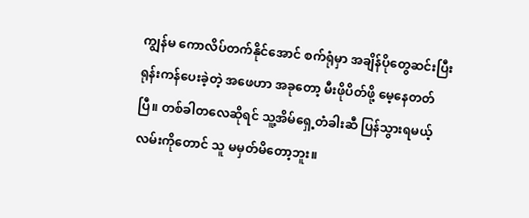ကျွန်မ ကောလိပ်တက်နိုင်အောင် စက်ရုံမှာ အချိန်ပိုတွေဆင်းပြီး ရုန်းကန်ပေးခဲ့တဲ့ အဖေဟာ အခုတော့ မီးဖိုပိတ်ဖို့ မေ့နေတတ်ပြီ။ တစ်ခါတလေဆိုရင် သူ့အိမ်ရှေ့တံခါးဆီ ပြန်သွားရမယ့်လမ်းကိုတောင် သူ မမှတ်မိတော့ဘူး။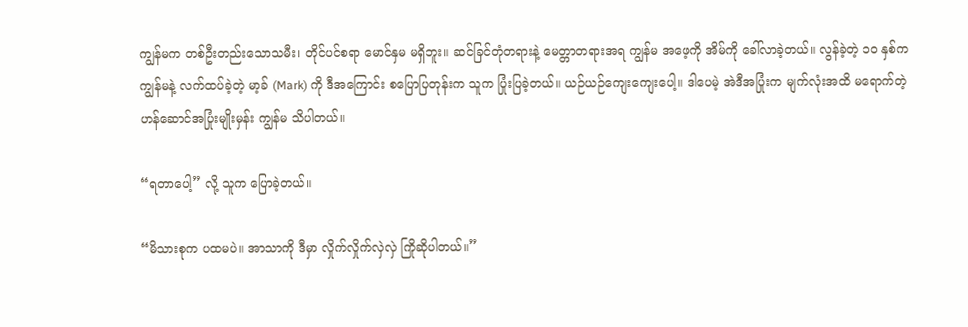ကျွန်မက တစ်ဦးတည်းသောသမီး၊ တိုင်ပင်စရာ မောင်နှမ မရှိဘူး။ ဆင်ခြင်တုံတရားနဲ့ မေတ္တာတရားအရ ကျွန်မ အဖေ့ကို အိမ်ကို ခေါ်လာခဲ့တယ်။ လွန်ခဲ့တဲ့ ၁၀ နှစ်က ကျွန်မနဲ့ လက်ထပ်ခဲ့တဲ့ မာ့ခ် (Mark) ကို ဒီအကြောင်း စပြောပြတုန်းက သူက ပြုံးပြခဲ့တယ်။ ယဉ်ယဉ်ကျေးကျေးပေါ့။ ဒါပေမဲ့ အဲဒီအပြုံးက မျက်လုံးအထိ မရောက်တဲ့ ဟန်ဆောင်အပြုံးမျိုးမှန်း ကျွန်မ သိပါတယ်။

“ရတာပေါ့” လို့ သူက ပြောခဲ့တယ်။

“မိသားစုက ပထမပဲ။ အာသာကို ဒီမှာ လှိုက်လှိုက်လှဲလှဲ ကြိုဆိုပါတယ်။”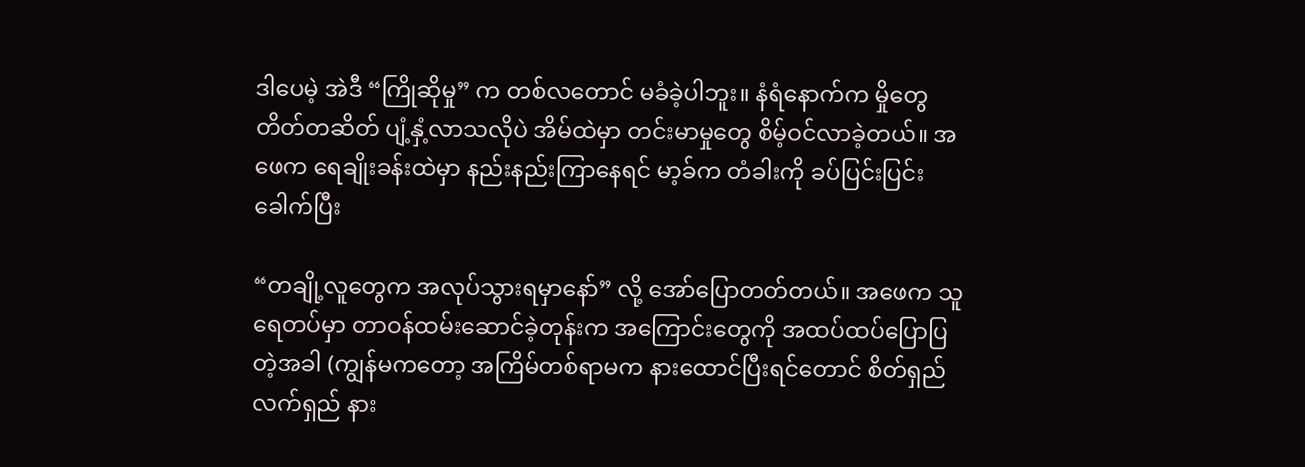ဒါပေမဲ့ အဲဒီ “ကြိုဆိုမှု” က တစ်လတောင် မခံခဲ့ပါဘူး။ နံရံနောက်က မှိုတွေ တိတ်တဆိတ် ပျံ့နှံ့လာသလိုပဲ အိမ်ထဲမှာ တင်းမာမှုတွေ စိမ့်ဝင်လာခဲ့တယ်။ အဖေက ရေချိုးခန်းထဲမှာ နည်းနည်းကြာနေရင် မာ့ခ်က တံခါးကို ခပ်ပြင်းပြင်းခေါက်ပြီး

“တချို့လူတွေက အလုပ်သွားရမှာနော်” လို့ အော်ပြောတတ်တယ်။ အဖေက သူ ရေတပ်မှာ တာဝန်ထမ်းဆောင်ခဲ့တုန်းက အကြောင်းတွေကို အထပ်ထပ်ပြောပြတဲ့အခါ (ကျွန်မကတော့ အကြိမ်တစ်ရာမက နားထောင်ပြီးရင်တောင် စိတ်ရှည်လက်ရှည် နား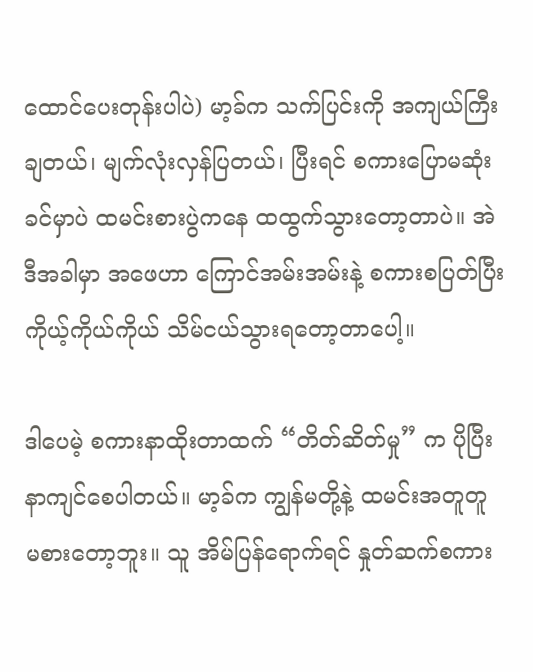ထောင်ပေးတုန်းပါပဲ) မာ့ခ်က သက်ပြင်းကို အကျယ်ကြီးချတယ်၊ မျက်လုံးလှန်ပြတယ်၊ ပြီးရင် စကားပြောမဆုံးခင်မှာပဲ ထမင်းစားပွဲကနေ ထထွက်သွားတော့တာပဲ။ အဲဒီအခါမှာ အဖေဟာ ကြောင်အမ်းအမ်းနဲ့ စကားစပြတ်ပြီး ကိုယ့်ကိုယ်ကိုယ် သိမ်ငယ်သွားရတော့တာပေါ့။

ဒါပေမဲ့ စကားနာထိုးတာထက် “တိတ်ဆိတ်မှု” က ပိုပြီး နာကျင်စေပါတယ်။ မာ့ခ်က ကျွန်မတို့နဲ့ ထမင်းအတူတူ မစားတော့ဘူး။ သူ အိမ်ပြန်ရောက်ရင် နှုတ်ဆက်စကား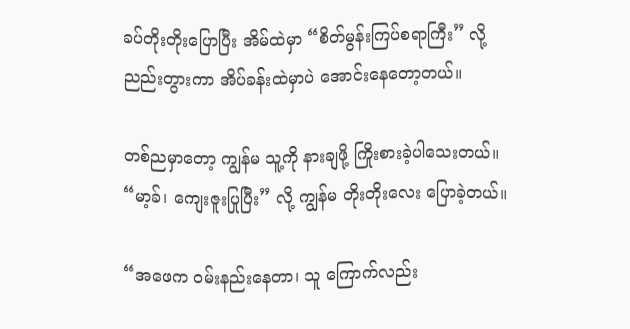ခပ်တိုးတိုးပြောပြီး အိမ်ထဲမှာ “စိတ်မွန်းကြပ်စရာကြီး” လို့ ညည်းတွားကာ အိပ်ခန်းထဲမှာပဲ အောင်းနေတော့တယ်။

တစ်ညမှာတော့ ကျွန်မ သူ့ကို နားချဖို့ ကြိုးစားခဲ့ပါသေးတယ်။ “မာ့ခ်၊ ကျေးဇူးပြုပြီး” လို့ ကျွန်မ တိုးတိုးလေး ပြောခဲ့တယ်။

“အဖေက ဝမ်းနည်းနေတာ၊ သူ ကြောက်လည်း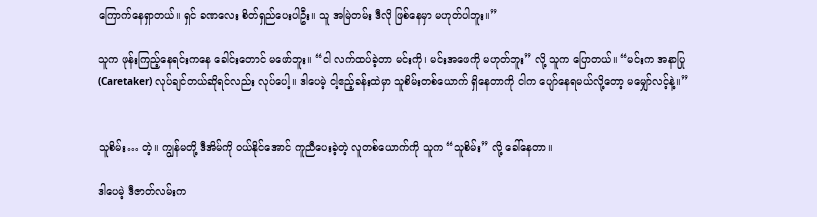ကြောက်နေရှာတယ်။ ရှင် ခဏလေး စိတ်ရှည်ပေးပါဦး။ သူ အမြဲတမ်း ဒီလို ဖြစ်နေမှာ မဟုတ်ပါဘူး။”

သူက ဖုန်းကြည့်နေရင်းကနေ ခေါင်းတောင် မဖော်ဘူး။ “ငါ လက်ထပ်ခဲ့တာ မင်းကို၊ မင်းအဖေကို မဟုတ်ဘူး” လို့ သူက ပြောတယ်။ “မင်းက အနာပြု (Caretaker) လုပ်ချင်တယ်ဆိုရင်လည်း လုပ်ပေါ့။ ဒါပေမဲ့ ငါ့ဧည့်ခန်းထဲမှာ သူစိမ်းတစ်ယောက် ရှိနေတာကို ငါက ပျော်နေရမယ်လို့တော့ မမျှော်လင့်နဲ့။”


သူစိမ်း… တဲ့။ ကျွန်မတို့ ဒီအိမ်ကို ဝယ်နိုင်အောင် ကူညီပေးခဲ့တဲ့ လူတစ်ယောက်ကို သူက “သူစိမ်း” လို့ ခေါ်နေတာ။

ဒါပေမဲ့ ဒီဇာတ်လမ်းက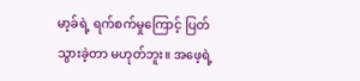မာ့ခ်ရဲ့ ရက်စက်မှုကြောင့် ပြတ်သွားခဲ့တာ မဟုတ်ဘူး။ အဖေ့ရဲ့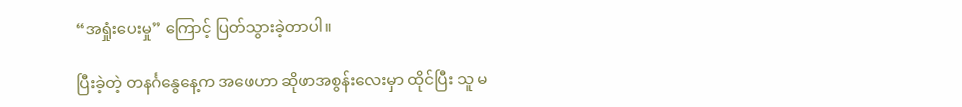“အရှုံးပေးမှု” ကြောင့် ပြတ်သွားခဲ့တာပါ။

ပြီးခဲ့တဲ့ တနင်္ဂနွေနေ့က အဖေဟာ ဆိုဖာအစွန်းလေးမှာ ထိုင်ပြီး သူ မ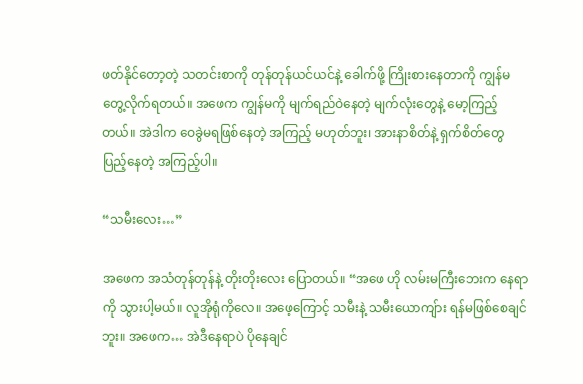ဖတ်နိုင်တော့တဲ့ သတင်းစာကို တုန်တုန်ယင်ယင်နဲ့ ခေါက်ဖို့ ကြိုးစားနေတာကို ကျွန်မ တွေ့လိုက်ရတယ်။ အဖေက ကျွန်မကို မျက်ရည်ဝဲနေတဲ့ မျက်လုံးတွေနဲ့ မော့ကြည့်တယ်။ အဲဒါက ဝေခွဲမရဖြစ်နေတဲ့ အကြည့် မဟုတ်ဘူး၊ အားနာစိတ်နဲ့ ရှက်စိတ်တွေ ပြည့်နေတဲ့ အကြည့်ပါ။

“သမီးလေး…”

အဖေက အသံတုန်တုန်နဲ့ တိုးတိုးလေး ပြောတယ်။ “အဖေ ဟို လမ်းမကြီးဘေးက နေရာကို သွားပါ့မယ်။ လူအိုရုံကိုလေ။ အဖေ့ကြောင့် သမီးနဲ့ သမီးယောကျ်ား ရန်မဖြစ်စေချင်ဘူး။ အဖေက… အဲဒီနေရာပဲ ပိုနေချင်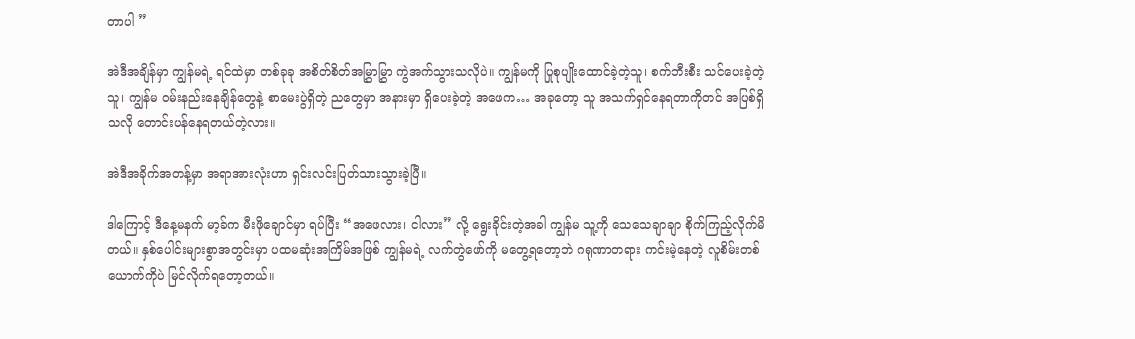တာပါ ”

အဲဒီအချိန်မှာ ကျွန်မရဲ့ ရင်ထဲမှာ တစ်ခုခု အစိတ်စိတ်အမြွှာမြွှာ ကွဲအက်သွားသလိုပဲ။ ကျွန်မကို ပြုစုပျိုးထောင်ခဲ့တဲ့သူ၊ စက်ဘီးစီး သင်ပေးခဲ့တဲ့သူ၊ ကျွန်မ ဝမ်းနည်းနေချိန်တွေနဲ့ စာမေးပွဲရှိတဲ့ ညတွေမှာ အနားမှာ ရှိပေးခဲ့တဲ့ အဖေက… အခုတော့ သူ အသက်ရှင်နေရတာကိုတင် အပြစ်ရှိသလို တောင်းပန်နေရတယ်တဲ့လား။

အဲဒီအခိုက်အတန့်မှာ အရာအားလုံးဟာ ရှင်းလင်းပြတ်သားသွားခဲ့ပြီ။

ဒါကြောင့် ဒီနေ့မနက် မာ့ခ်က မီးဖိုချောင်မှာ ရပ်ပြီး “အဖေလား၊ ငါလား” လို့ ရွေးခိုင်းတဲ့အခါ ကျွန်မ သူ့ကို သေသေချာချာ စိုက်ကြည့်လိုက်မိတယ်။ နှစ်ပေါင်းများစွာအတွင်းမှာ ပထမဆုံးအကြိမ်အဖြစ် ကျွန်မရဲ့ လက်တွဲဖော်ကို မတွေ့ရတော့ဘဲ ဂရုဏာတရား ကင်းမဲ့နေတဲ့ လူစိမ်းတစ်ယောက်ကိုပဲ မြင်လိုက်ရတော့တယ်။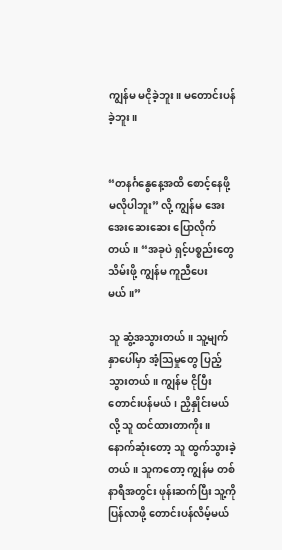ကျွန်မ မငိုခဲ့ဘူး။ မတောင်းပန်ခဲ့ဘူး။


“တနင်္ဂနွေနေ့အထိ စောင့်နေဖို့ မလိုပါဘူး” လို့ ကျွန်မ အေးအေးဆေးဆေး ပြောလိုက်တယ်။ “အခုပဲ ရှင့်ပစ္စည်းတွေ သိမ်းဖို့ ကျွန်မ ကူညီပေးမယ်။”

သူ ဆွံ့အသွားတယ်။ သူ့မျက်နှာပေါ်မှာ အံ့သြမှုတွေ ပြည့်သွားတယ်။ ကျွန်မ ငိုပြီး တောင်းပန်မယ်၊ ညှိနှိုင်းမယ်လို့ သူ ထင်ထားတာကိုး။ နောက်ဆုံးတော့ သူ ထွက်သွားခဲ့တယ်။ သူကတော့ ကျွန်မ တစ်နာရီအတွင်း ဖုန်းဆက်ပြီး သူ့ကို ပြန်လာဖို့ တောင်းပန်လိမ့်မယ်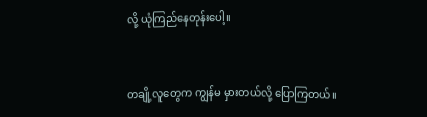လို့ ယုံကြည်နေတုန်းပေါ့။


တချို့လူတွေက ကျွန်မ မှားတယ်လို့ ပြောကြတယ်။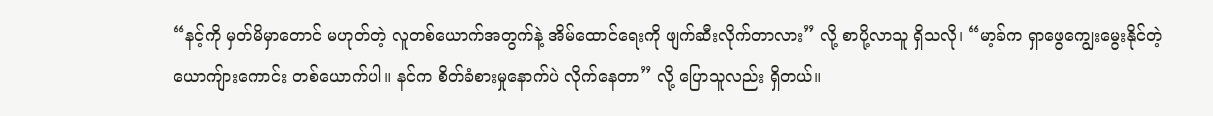“နင့်ကို မှတ်မိမှာတောင် မဟုတ်တဲ့ လူတစ်ယောက်အတွက်နဲ့ အိမ်ထောင်ရေးကို ဖျက်ဆီးလိုက်တာလား” လို့ စာပို့လာသူ ရှိသလို၊ “မာ့ခ်က ရှာဖွေကျွေးမွေးနိုင်တဲ့ ယောကျ်ားကောင်း တစ်ယောက်ပါ။ နင်က စိတ်ခံစားမှုနောက်ပဲ လိုက်နေတာ” လို့ ပြောသူလည်း ရှိတယ်။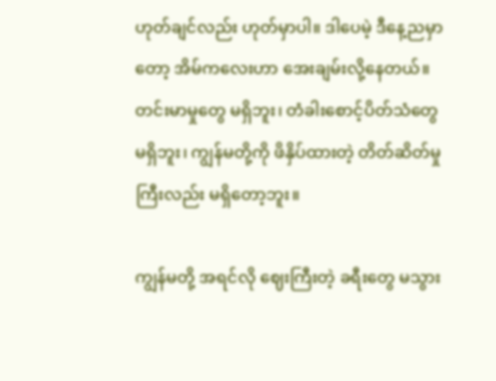ဟုတ်ချင်လည်း ဟုတ်မှာပါ။ ဒါပေမဲ့ ဒီနေ့ညမှာတော့ အိမ်ကလေးဟာ အေးချမ်းလို့နေတယ်။ တင်းမာမှုတွေ မရှိဘူး၊ တံခါးစောင့်ပိတ်သံတွေ မရှိဘူး၊ ကျွန်မတို့ကို ဖိနှိပ်ထားတဲ့ တိတ်ဆိတ်မှုကြီးလည်း မရှိတော့ဘူး။

ကျွန်မတို့ အရင်လို ဈေးကြီးတဲ့ ခရီးတွေ မသွား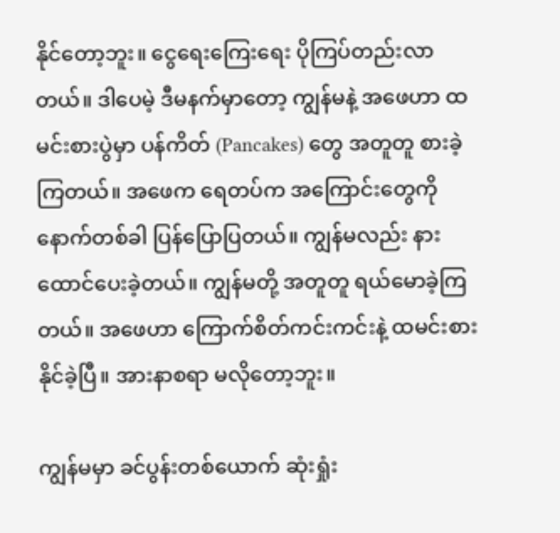နိုင်တော့ဘူး။ ငွေရေးကြေးရေး ပိုကြပ်တည်းလာတယ်။ ဒါပေမဲ့ ဒီမနက်မှာတော့ ကျွန်မနဲ့ အဖေဟာ ထမင်းစားပွဲမှာ ပန်ကိတ် (Pancakes) တွေ အတူတူ စားခဲ့ကြတယ်။ အဖေက ရေတပ်က အကြောင်းတွေကို နောက်တစ်ခါ ပြန်ပြောပြတယ်။ ကျွန်မလည်း နားထောင်ပေးခဲ့တယ်။ ကျွန်မတို့ အတူတူ ရယ်မောခဲ့ကြတယ်။ အဖေဟာ ကြောက်စိတ်ကင်းကင်းနဲ့ ထမင်းစားနိုင်ခဲ့ပြီ။ အားနာစရာ မလိုတော့ဘူး။

ကျွန်မမှာ ခင်ပွန်းတစ်ယောက် ဆုံးရှုံး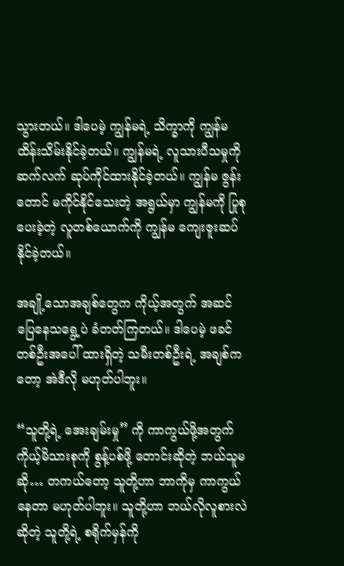သွားတယ်။ ဒါပေမဲ့ ကျွန်မရဲ့ သိက္ခာကို ကျွန်မ ထိန်းသိမ်းနိုင်ခဲ့တယ်။ ကျွန်မရဲ့ လူသားပီသမှုကို ဆက်လက် ဆုပ်ကိုင်ထားနိုင်ခဲ့တယ်။ ကျွန်မ ဇွန်းတောင် မကိုင်နိုင်သေးတဲ့ အရွယ်မှာ ကျွန်မကို ပြုစုပေးခဲ့တဲ့ လူတစ်ယောက်ကို ကျွန်မ ကျေးဇူးဆပ်နိုင်ခဲ့တယ်။

အချို့သောအချစ်တွေက ကိုယ့်အတွက် အဆင်ပြေနေသရွေ့ပဲ ခံတတ်ကြတယ်။ ဒါပေမဲ့ ဖခင်တစ်ဦးအပေါ် ထားရှိတဲ့ သမီးတစ်ဦးရဲ့ အချစ်ကတော့ အဲဒီလို မဟုတ်ပါဘူး။

“သူတို့ရဲ့ အေးချမ်းမှု” ကို ကာကွယ်ဖို့အတွက် ကိုယ့်မိသားစုကို စွန့်ပစ်ဖို့ တောင်းဆိုတဲ့ ဘယ်သူမဆို… တကယ်တော့ သူတို့ဟာ ဘာကိုမှ ကာကွယ်နေတာ မဟုတ်ပါဘူး။ သူတို့ဟာ ဘယ်လိုလူစားလဲဆိုတဲ့ သူတို့ရဲ့ စရိုက်မှန်ကို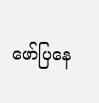ဖော်ပြနေ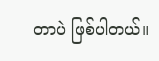တာပဲ ဖြစ်ပါတယ်။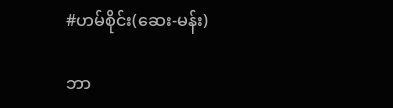#ဟမ်စိုင်း(ဆေး-မန်း)

ဘာ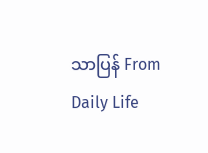သာပြန် From Daily Life